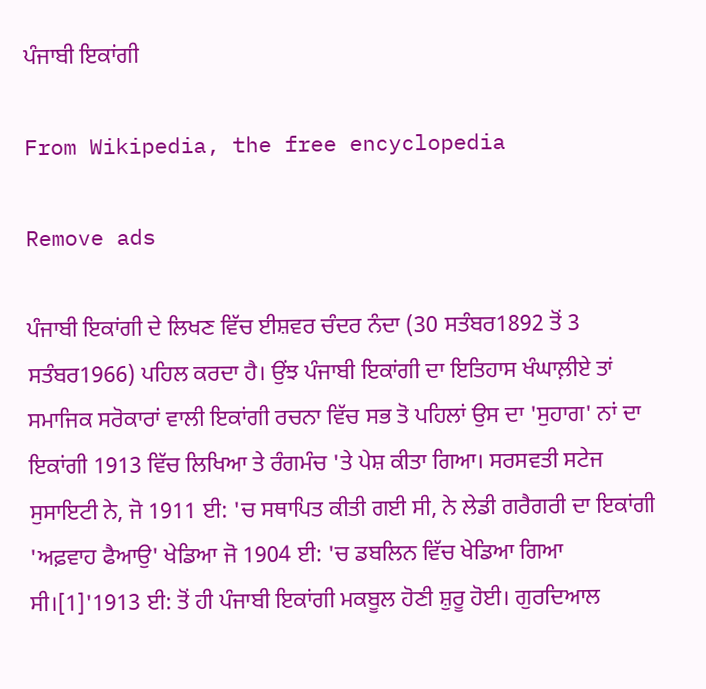ਪੰਜਾਬੀ ਇਕਾਂਗੀ

From Wikipedia, the free encyclopedia

Remove ads

ਪੰਜਾਬੀ ਇਕਾਂਗੀ ਦੇ ਲਿਖਣ ਵਿੱਚ ਈਸ਼ਵਰ ਚੰਦਰ ਨੰਦਾ (30 ਸਤੰਬਰ1892 ਤੋਂ 3 ਸਤੰਬਰ1966) ਪਹਿਲ ਕਰਦਾ ਹੈ। ਉਂਝ ਪੰਜਾਬੀ ਇਕਾਂਗੀ ਦਾ ਇਤਿਹਾਸ ਖੰਘਾਲ਼ੀਏ ਤਾਂ ਸਮਾਜਿਕ ਸਰੋਕਾਰਾਂ ਵਾਲੀ ਇਕਾਂਗੀ ਰਚਨਾ ਵਿੱਚ ਸਭ ਤੋ ਪਹਿਲਾਂ ਉਸ ਦਾ 'ਸੁਹਾਗ' ਨਾਂ ਦਾ ਇਕਾਂਗੀ 1913 ਵਿੱਚ ਲਿਖਿਆ ਤੇ ਰੰਗਮੰਚ 'ਤੇ ਪੇਸ਼ ਕੀਤਾ ਗਿਆ। ਸਰਸਵਤੀ ਸਟੇਜ ਸੁਸਾਇਟੀ ਨੇ, ਜੋ 1911 ਈ: 'ਚ ਸਥਾਪਿਤ ਕੀਤੀ ਗਈ ਸੀ, ਨੇ ਲੇਡੀ ਗਰੈਗਰੀ ਦਾ ਇਕਾਂਗੀ 'ਅਫ਼ਵਾਹ ਫੈਆਉ' ਖੇਡਿਆ ਜੋ 1904 ਈ: 'ਚ ਡਬਲਿਨ ਵਿੱਚ ਖੇਡਿਆ ਗਿਆ ਸੀ।[1]'1913 ਈ: ਤੋਂ ਹੀ ਪੰਜਾਬੀ ਇਕਾਂਗੀ ਮਕਬੂਲ ਹੋਣੀ ਸ਼ੁਰੂ ਹੋਈ। ਗੁਰਦਿਆਲ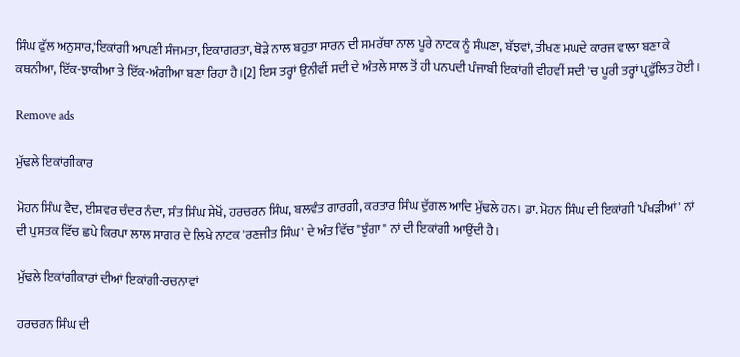ਸਿੰਘ ਫੁੱਲ ਅਨੁਸਾਰ,'ਇਕਾਂਗੀ ਆਪਣੀ ਸੰਜਮਤਾ, ਇਕਾਗਰਤਾ, ਥੋੜੇ ਨਾਲ ਬਹੁਤਾ ਸਾਰਨ ਦੀ ਸਮਰੱਥਾ ਨਾਲ ਪੂਰੇ ਨਾਟਕ ਨੂੰ ਸੰਘਣਾ, ਬੱਝਵਾਂ, ਤੀਖਣ ਮਘਦੇ ਕਾਰਜ ਵਾਲਾ ਬਣਾ ਕੇ ਕਥਨੀਆ, ਇੱਕ-ਝਾਕੀਆ ਤੇ ਇੱਕ-ਅੰਗੀਆ ਬਣਾ ਰਿਹਾ ਹੈ।[2] ਇਸ ਤਰ੍ਹਾਂ ਉਨੀਵੀਂ ਸਦੀ ਦੇ ਅੰਤਲੇ ਸਾਲ ਤੋਂ ਹੀ ਪਨਪਦੀ ਪੰਜਾਬੀ ਇਕਾਂਗੀ ਵੀਹਵੀਂ ਸਦੀ 'ਚ ਪੂਰੀ ਤਰ੍ਹਾਂ ਪ੍ਰਫੁੱਲਿਤ ਹੋਈ।

Remove ads

ਮੁੱਢਲੇ ਇਕਾਂਗੀਕਾਰ

ਮੋਹਨ ਸਿੰਘ ਵੈਦ, ਈਸ਼ਵਰ ਚੰਦਰ ਨੰਦਾ, ਸੰਤ ਸਿੰਘ ਸੇਖੋਂ, ਹਰਚਰਨ ਸਿੰਘ, ਬਲਵੰਤ ਗਾਰਗੀ, ਕਰਤਾਰ ਸਿੰਘ ਦੁੱਗਲ ਆਦਿ ਮੁੱਢਲੇ ਹਨ। ਡਾ. ਮੋਹਨ ਸਿੰਘ ਦੀ ਇਕਾਂਗੀ 'ਪੰਖੜੀਆਂ' ਨਾਂ ਦੀ ਪੁਸਤਕ ਵਿੱਚ ਛਪੇ ਕਿਰਪਾ ਲਾਲ ਸਾਗਰ ਦੇ ਲਿਖੇ ਨਾਟਕ 'ਰਣਜੀਤ ਸਿੰਘ' ਦੇ ਅੰਤ ਵਿੱਚ "ਝੁੰਗਾ" ਨਾਂ ਦੀ ਇਕਾਂਗੀ ਆਉਂਦੀ ਹੈ।

ਮੁੱਢਲੇ ਇਕਾਂਗੀਕਾਰਾਂ ਦੀਆਂ ਇਕਾਂਗੀ-ਰਚਨਾਵਾਂ

ਹਰਚਰਨ ਸਿੰਘ ਦੀ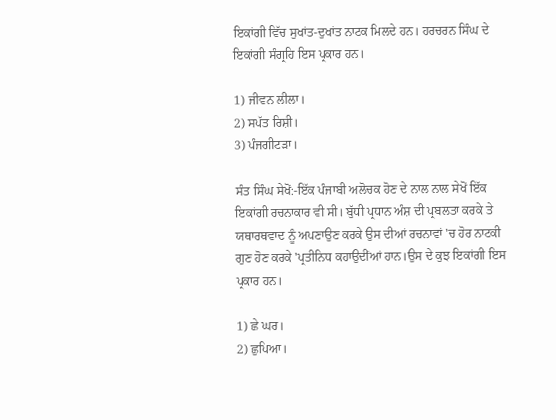ਇਕਾਂਗੀ ਵਿੱਚ ਸੁਖਾਂਤ-ਦੁਖਾਂਤ ਨਾਟਕ ਮਿਲਦੇ ਹਨ। ਹਰਚਰਨ ਸਿੰਘ ਦੇ ਇਕਾਂਗੀ ਸੰਗ੍ਰਹਿ ਇਸ ਪ੍ਰਕਾਰ ਹਨ।

1) ਜੀਵਨ ਲੀਲਾ।
2) ਸਪੱਤ ਰਿਸ਼ੀ।
3) ਪੰਜਗੀਟੜਾ।

ਸੰਤ ਸਿੰਘ ਸੇਖੋਂ:-ਇੱਕ ਪੰਜਾਬੀ ਅਲੋਚਕ ਹੋਣ ਦੇ ਨਾਲ ਨਾਲ ਸੇਖੋਂ ਇੱਕ ਇਕਾਂਗੀ ਰਚਨਾਕਾਰ ਵੀ ਸੀ। ਬੁੱਧੀ ਪ੍ਰਧਾਨ ਅੰਸ਼ ਦੀ ਪ੍ਰਬਲਤਾ ਕਰਕੇ ਤੇ ਯਥਾਰਥਵਾਦ ਨੂੰ ਅਪਣਾਉਣ ਕਰਕੇ ਉਸ ਦੀਆਂ ਰਚਨਾਵਾਂ 'ਚ ਹੋਰ ਨਾਟਕੀ ਗੁਣ ਹੋਣ ਕਰਕੇ 'ਪ੍ਰਤੀਨਿਧ ਕਹਾਉਦੀਂਆਂ ਹਾਨ।ਉਸ ਦੇ ਕੁਝ ਇਕਾਂਗੀ ਇਸ ਪ੍ਰਕਾਰ ਹਨ।

1) ਛੇ ਘਰ।
2) ਛੁਪਿਆ।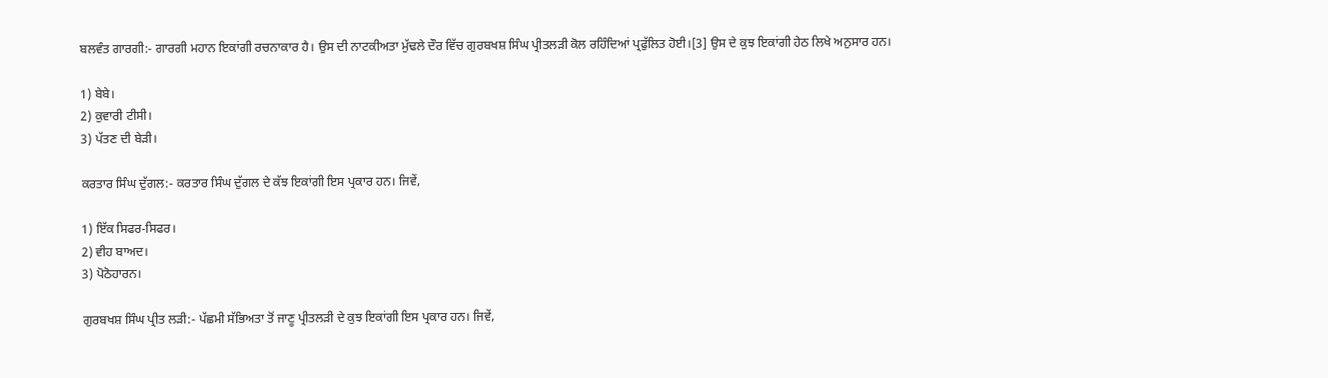ਬਲਵੰਤ ਗਾਰਗੀ:- ਗਾਰਗੀ ਮਹਾਨ ਇਕਾਂਗੀ ਰਚਨਾਕਾਰ ਹੈ। ਉਸ ਦੀ ਨਾਟਕੀਅਤਾ ਮੁੱਢਲੇ ਦੌਰ ਵਿੱਚ ਗੁਰਬਖਸ਼ ਸਿੰਘ ਪ੍ਰੀਤਲੜੀ ਕੋਲ ਰਹਿੰਦਿਆਂ ਪ੍ਰਫੁੱਲਿਤ ਹੋਈ।[3] ਉਸ ਦੇ ਕੁਝ ਇਕਾਂਗੀ ਹੇਠ ਲਿਖੇ ਅਨੁਸਾਰ ਹਨ।

1) ਬੇਬੇ।
2) ਕੁਵਾਰੀ ਟੀਸੀ।
3) ਪੱਤਣ ਦੀ ਬੇੜੀ।

ਕਰਤਾਰ ਸਿੰਘ ਦੁੱਗਲ:- ਕਰਤਾਰ ਸਿੰਘ ਦੁੱਗਲ ਦੇ ਕੱਝ ਇਕਾਂਗੀ ਇਸ ਪ੍ਰਕਾਰ ਹਨ। ਜਿਵੇਂ,

1) ਇੱਕ ਸਿਫਰ-ਸਿਫਰ।
2) ਵੀਹ ਬਾਅਦ।
3) ਪੋਠੋਹਾਰਨ।

ਗੁਰਬਖਸ਼ ਸਿੰਘ ਪ੍ਰੀਤ ਲੜੀ:- ਪੱਛਮੀ ਸੱਭਿਅਤਾ ਤੋਂ ਜਾਣੂ ਪ੍ਰੀਤਲੜੀ ਦੇ ਕੁਝ ਇਕਾਂਗੀ ਇਸ ਪ੍ਰਕਾਰ ਹਨ। ਜਿਵੇਂ,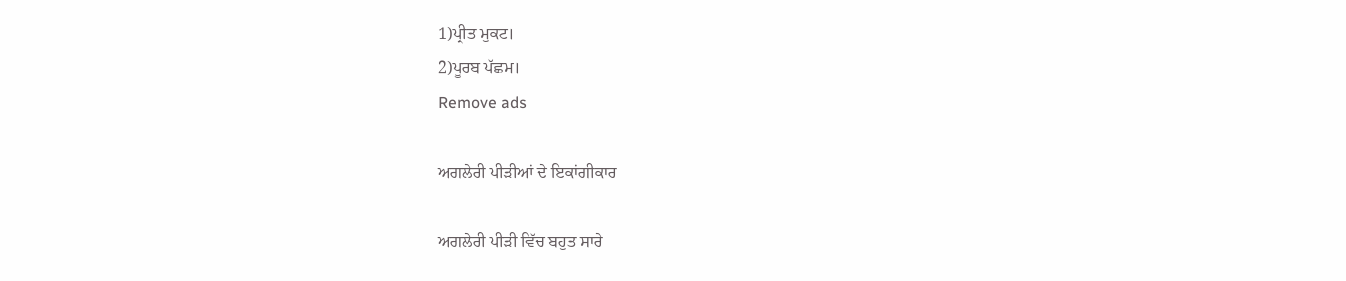1)ਪ੍ਰੀਤ ਮੁਕਟ।
2)ਪੂਰਬ ਪੱਛਮ।
Remove ads

ਅਗਲੇਰੀ ਪੀੜੀਆਂ ਦੇ ਇਕਾਂਗੀਕਾਰ

ਅਗਲੇਰੀ ਪੀੜੀ ਵਿੱਚ ਬਹੁਤ ਸਾਰੇ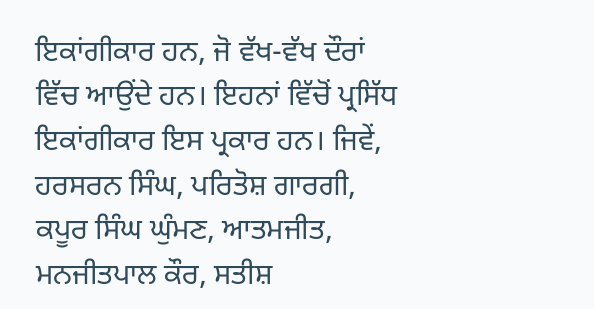ਇਕਾਂਗੀਕਾਰ ਹਨ, ਜੋ ਵੱਖ-ਵੱਖ ਦੌਰਾਂ ਵਿੱਚ ਆਉਂਦੇ ਹਨ। ਇਹਨਾਂ ਵਿੱਚੋਂ ਪ੍ਰਸਿੱਧ ਇਕਾਂਗੀਕਾਰ ਇਸ ਪ੍ਰਕਾਰ ਹਨ। ਜਿਵੇਂ, ਹਰਸਰਨ ਸਿੰਘ, ਪਰਿਤੋਸ਼ ਗਾਰਗੀ, ਕਪੂਰ ਸਿੰਘ ਘੁੰਮਣ, ਆਤਮਜੀਤ, ਮਨਜੀਤਪਾਲ ਕੌਰ, ਸਤੀਸ਼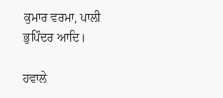ਕੁਮਾਰ ਵਰਮਾ, ਪਾਲੀ ਭੁਪਿੰਦਰ ਆਦਿ।

ਹਵਾਲੇ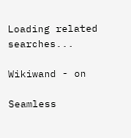Loading related searches...

Wikiwand - on

Seamless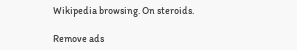Wikipedia browsing. On steroids.

Remove ads